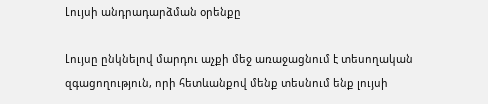Լույսի անդրադարձման օրենքը

Լույսը ընկնելով մարդու աչքի մեջ առաջացնում է տեսողական զգացողություն, որի հետևանքով մենք տեսնում ենք լույսի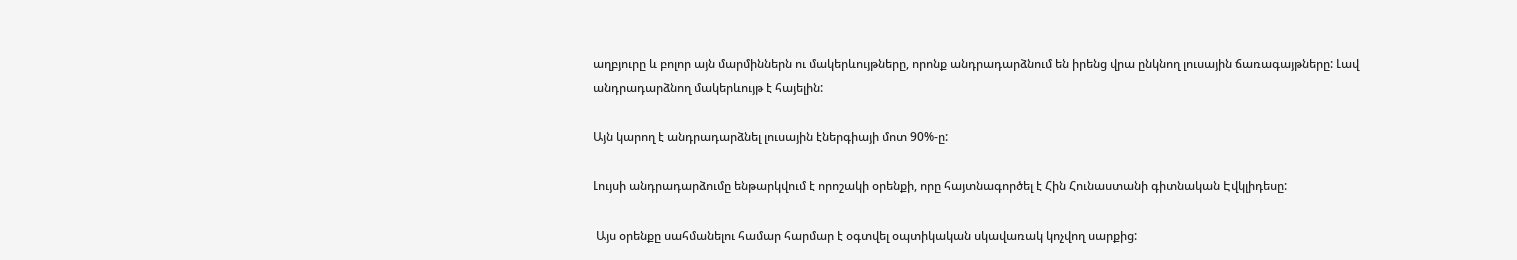աղբյուրը և բոլոր այն մարմիններն ու մակերևույթները, որոնք անդրադարձնում են իրենց վրա ընկնող լուսային ճառագայթները: Լավ անդրադարձնող մակերևույթ է հայելին:

Այն կարող է անդրադարձնել լուսային էներգիայի մոտ 90%-ը:

Լույսի անդրադարձումը ենթարկվում է որոշակի օրենքի, որը հայտնագործել է Հին Հունաստանի գիտնական Էվկլիդեսը:

 Այս օրենքը սահմանելու համար հարմար է օգտվել օպտիկական սկավառակ կոչվող սարքից: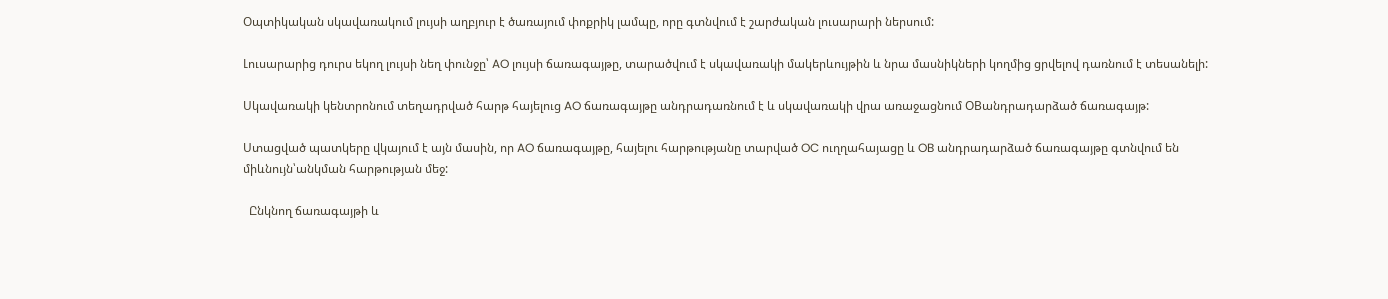Օպտիկական սկավառակում լույսի աղբյուր է ծառայում փոքրիկ լամպը, որը գտնվում է շարժական լուսարարի ներսում:

Լուսարարից դուրս եկող լույսի նեղ փունջը՝ AO լույսի ճառագայթը, տարածվում է սկավառակի մակերևույթին և նրա մասնիկների կողմից ցրվելով դառնում է տեսանելի:

Սկավառակի կենտրոնում տեղադրված հարթ հայելուց AO ճառագայթը անդրադառնում է և սկավառակի վրա առաջացնում OBանդրադարձած ճառագայթ:

Ստացված պատկերը վկայում է այն մասին, որ AO ճառագայթը, հայելու հարթությանը տարված OC ուղղահայացը և OB անդրադարձած ճառագայթը գտնվում են միևնույն՝անկման հարթության մեջ:

  Ընկնող ճառագայթի և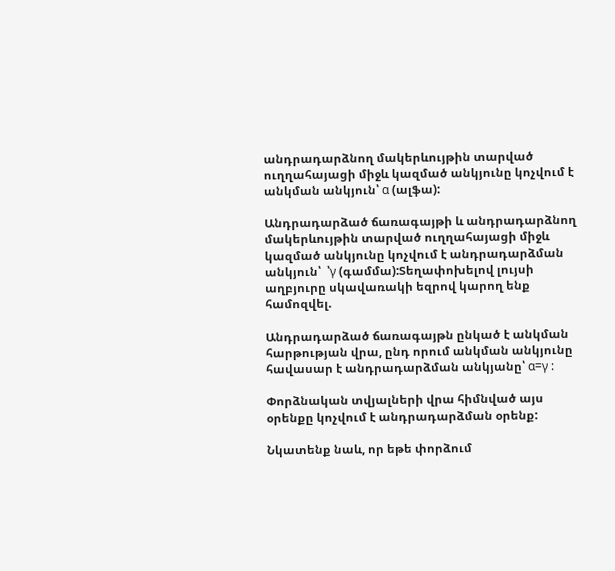անդրադարձնող մակերևույթին տարված ուղղահայացի միջև կազմած անկյունը կոչվում է անկման անկյուն՝ α (ալֆա):

Անդրադարձած ճառագայթի և անդրադարձնող մակերևույթին տարված ուղղահայացի միջև կազմած անկյունը կոչվում է անդրադարձման անկյուն՝  ՝γ (գամմա):Տեղափոխելով լույսի աղբյուրը սկավառակի եզրով կարող ենք համոզվել.

Անդրադարձած ճառագայթն ընկած է անկման հարթության վրա, ընդ որում անկման անկյունը հավասար է անդրադարձման անկյանը՝ α=γ :

Փորձնական տվյալների վրա հիմնված այս օրենքը կոչվում է անդրադարձման օրենք:

Նկատենք նաև, որ եթե փորձում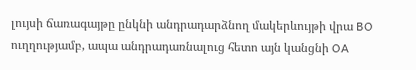լույսի ճառագայթը ընկնի անդրադարձնող մակերևույթի վրա BO ուղղությամբ, ապա անդրադառնալուց հետո այն կանցնի OA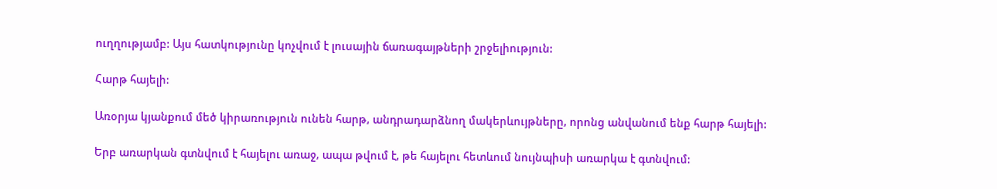ուղղությամբ: Այս հատկությունը կոչվում է լուսային ճառագայթների շրջելիություն:

Հարթ հայելի:

Առօրյա կյանքում մեծ կիրառություն ունեն հարթ, անդրադարձնող մակերևույթները, որոնց անվանում ենք հարթ հայելի:

Երբ առարկան գտնվում է հայելու առաջ, ապա թվում է, թե հայելու հետևում նույնպիսի առարկա է գտնվում: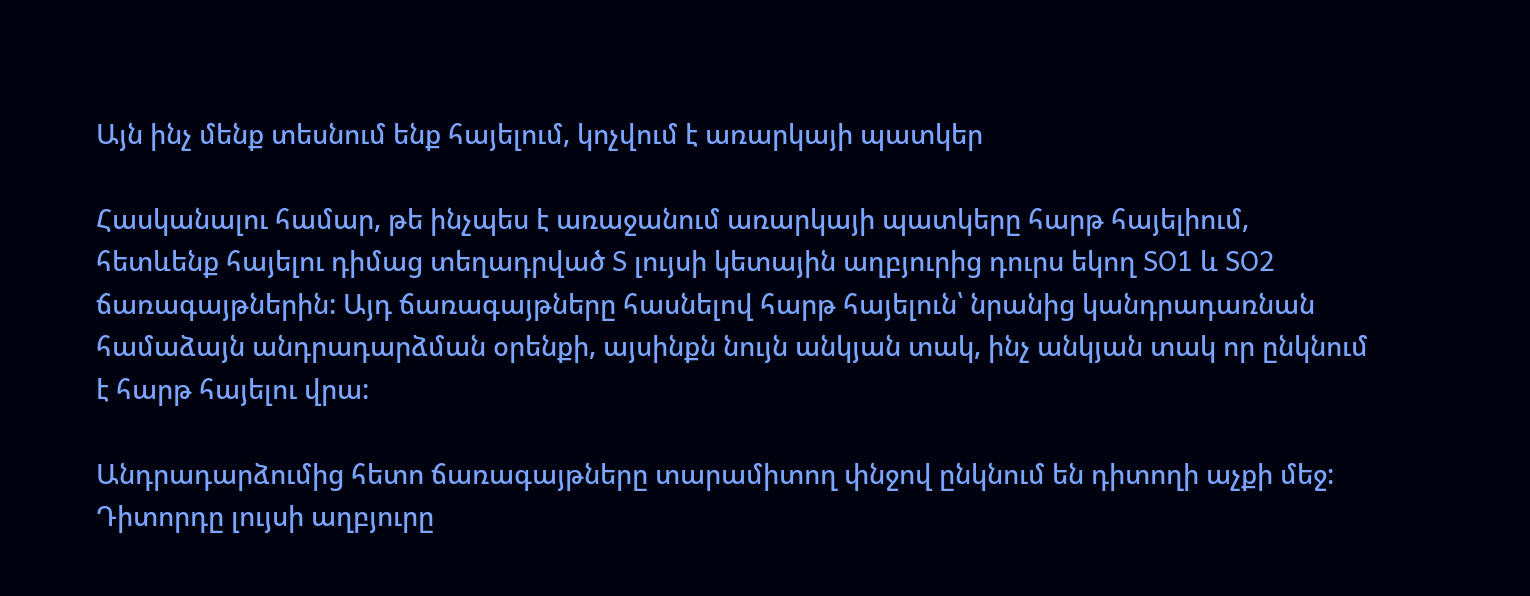Այն ինչ մենք տեսնում ենք հայելում, կոչվում է առարկայի պատկեր

Հասկանալու համար, թե ինչպես է առաջանում առարկայի պատկերը հարթ հայելիում, հետևենք հայելու դիմաց տեղադրված S լույսի կետային աղբյուրից դուրս եկող SO1 և SO2 ճառագայթներին: Այդ ճառագայթները հասնելով հարթ հայելուն՝ նրանից կանդրադառնան համաձայն անդրադարձման օրենքի, այսինքն նույն անկյան տակ, ինչ անկյան տակ որ ընկնում է հարթ հայելու վրա:

Անդրադարձումից հետո ճառագայթները տարամիտող փնջով ընկնում են դիտողի աչքի մեջ: Դիտորդը լույսի աղբյուրը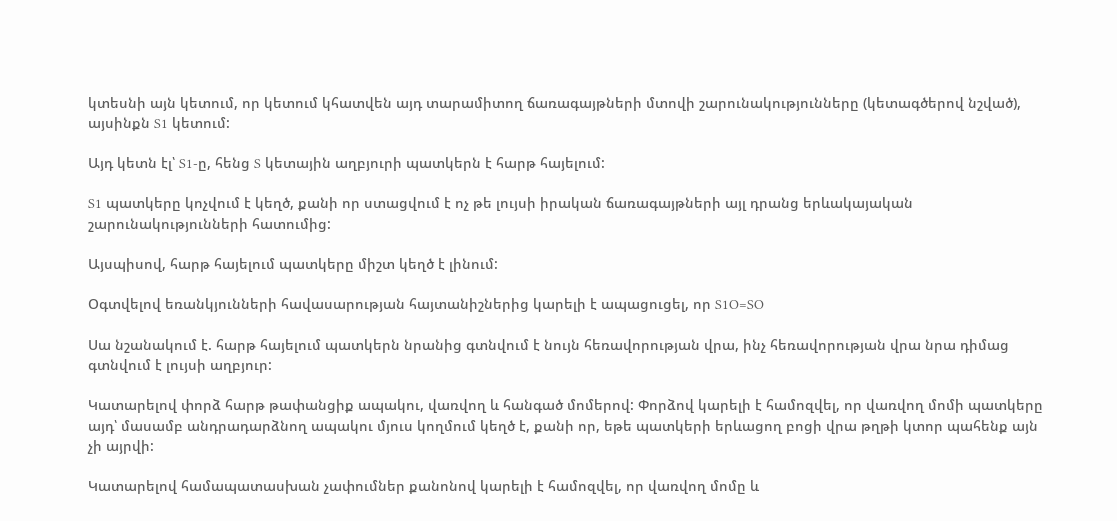կտեսնի այն կետում, որ կետում կհատվեն այդ տարամիտող ճառագայթների մտովի շարունակությունները (կետագծերով նշված), այսինքն S1 կետում:

Այդ կետն էլ՝ S1-ը, հենց S կետային աղբյուրի պատկերն է հարթ հայելում:

S1 պատկերը կոչվում է կեղծ, քանի որ ստացվում է ոչ թե լույսի իրական ճառագայթների այլ դրանց երևակայական շարունակությունների հատումից:

Այսպիսով, հարթ հայելում պատկերը միշտ կեղծ է լինում:

Օգտվելով եռանկյունների հավասարության հայտանիշներից կարելի է ապացուցել, որ S1O=SO

Սա նշանակում է. հարթ հայելում պատկերն նրանից գտնվում է նույն հեռավորության վրա, ինչ հեռավորության վրա նրա դիմաց գտնվում է լույսի աղբյուր:

Կատարելով փորձ հարթ թափանցիք ապակու, վառվող և հանգած մոմերով: Փորձով կարելի է համոզվել, որ վառվող մոմի պատկերը այդ՝ մասամբ անդրադարձնող ապակու մյուս կողմում կեղծ է, քանի որ, եթե պատկերի երևացող բոցի վրա թղթի կտոր պահենք այն չի այրվի:

Կատարելով համապատասխան չափումներ քանոնով կարելի է համոզվել, որ վառվող մոմը և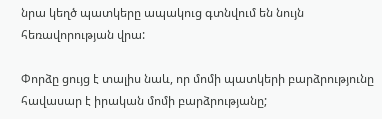նրա կեղծ պատկերը ապակուց գտնվում են նույն հեռավորության վրա:

Փորձը ցույց է տալիս նաև, որ մոմի պատկերի բարձրությունը հավասար է իրական մոմի բարձրությանը;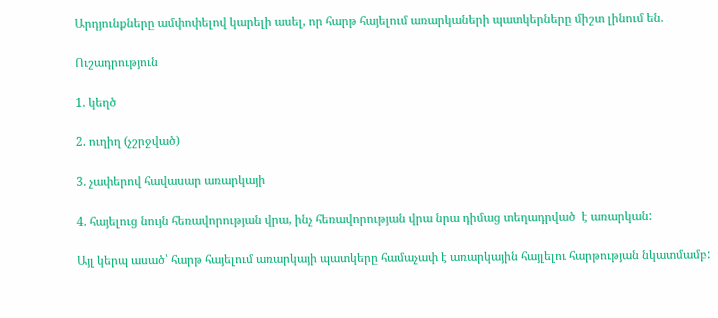Արդյունքները ամփոփելով կարելի ասել, որ հարթ հայելում առարկաների պատկերները միշտ լինում են.

Ուշադրություն

1. կեղծ

2. ուղիղ (չշրջված)

3. չափերով հավասար առարկայի

4. հայելուց նույն հեռավորության վրա, ինչ հեռավորության վրա նրա դիմաց տեղադրված  է առարկան:

Այլ կերպ ասած՝ հարթ հայելում առարկայի պատկերը համաչափ է առարկային հայլելու հարթության նկատմամբ: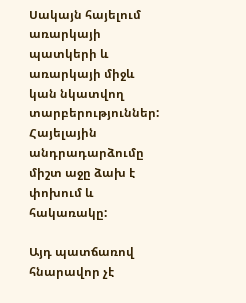Սակայն հայելում առարկայի պատկերի և առարկայի միջև կան նկատվող տարբերություններ: Հայելային անդրադարձումը միշտ աջը ձախ է փոխում և հակառակը:

Այդ պատճառով հնարավոր չէ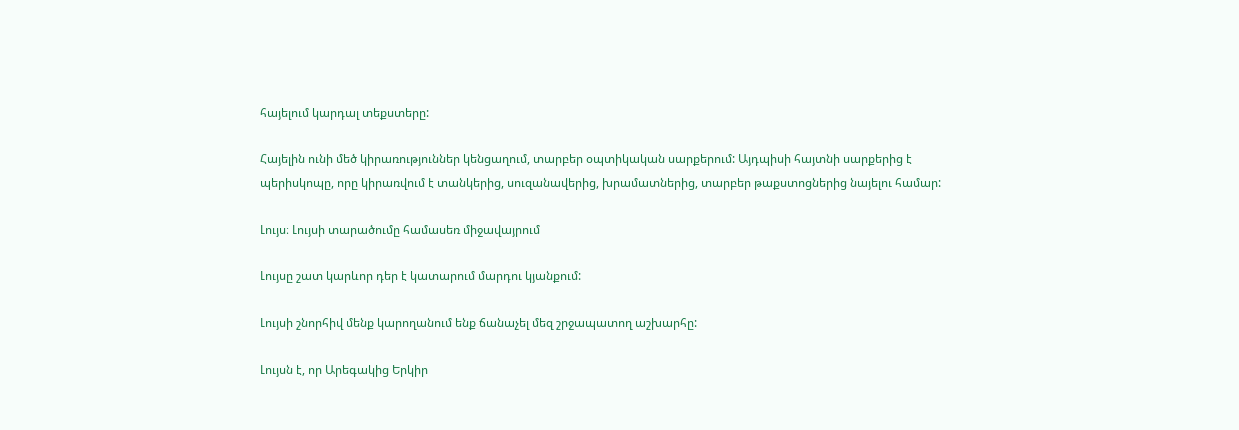հայելում կարդալ տեքստերը:

Հայելին ունի մեծ կիրառություններ կենցաղում, տարբեր օպտիկական սարքերում: Այդպիսի հայտնի սարքերից է պերիսկոպը, որը կիրառվում է տանկերից, սուզանավերից, խրամատներից, տարբեր թաքստոցներից նայելու համար:

Լույս։ Լույսի տարածումը համասեռ միջավայրում

Լույսը շատ կարևոր դեր է կատարում մարդու կյանքում:

Լույսի շնորհիվ մենք կարողանում ենք ճանաչել մեզ շրջապատող աշխարհը:

Լույսն է, որ Արեգակից Երկիր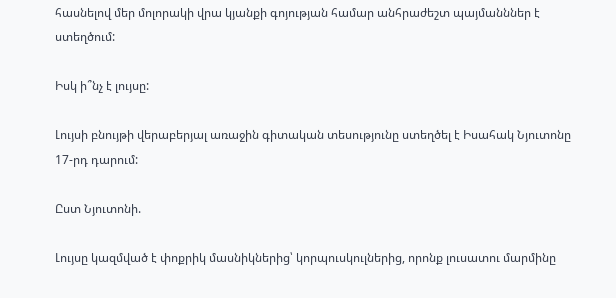հասնելով մեր մոլորակի վրա կյանքի գոյության համար անհրաժեշտ պայմանններ է ստեղծում:

Իսկ ի՞նչ է լույսը:

Լույսի բնույթի վերաբերյալ առաջին գիտական տեսությունը ստեղծել է Իսահակ Նյուտոնը 17-րդ դարում:

Ըստ Նյուտոնի.

Լույսը կազմված է փոքրիկ մասնիկներից՝ կորպուսկուլներից, որոնք լուսատու մարմինը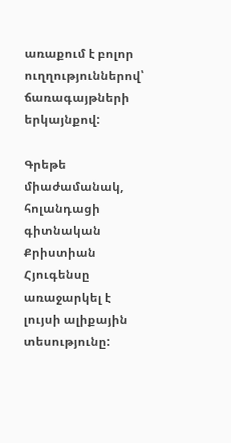առաքում է բոլոր ուղղություններով՝ ճառագայթների երկայնքով:

Գրեթե միաժամանակ, հոլանդացի գիտնական Քրիստիան Հյուգենսը առաջարկել է լույսի ալիքային տեսությունը: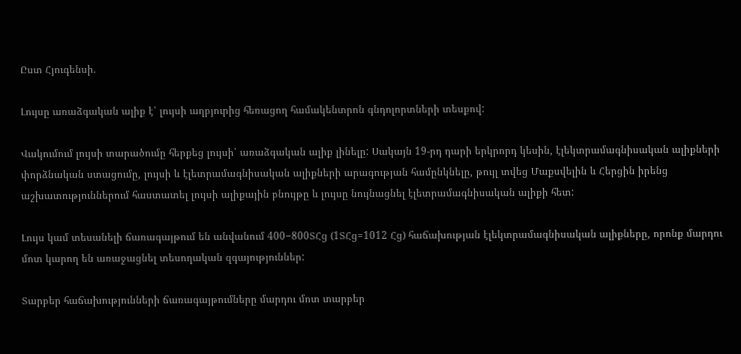Ըստ Հյուգենսի.

Լույսը առաձգական ալիք է՝ լույսի աղբյուրից հեռացող համակենտրոն գնդոլորտների տեսքով:

Վակումում լույսի տարածումը հերքեց լույսի՝ առաձգական ալիք լինելը: Սակայն 19-րդ դարի երկրորդ կեսին, էլեկտրամագնիսական ալիքների փորձնական ստացումը, լույսի և էլետրամագնիսական ալիքների արագության համընկնելը, թույլ տվեց Մաքսվելին և Հերցին իրենց աշխատություններում հաստատել լույսի ալիքային բնույթը և լույսը նույնացնել էլետրամագնիսական ալիքի հետ:

Լույս կամ տեսանելի ճառագայթում են անվանում 400−800ՏՀց (1ՏՀց=1012 Հց) հաճախության էլեկտրամագնիսական ալիքները, որոնք մարդու մոտ կարող են առաջացնել տեսողական զգայություններ:

Տարբեր հաճախությունների ճառագայթումները մարդու մոտ տարբեր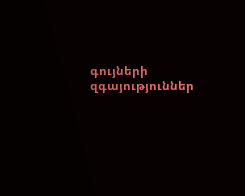գույների զգայություններ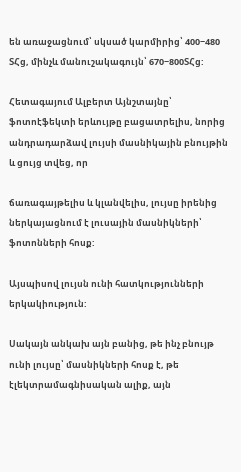են առաջացնում՝ սկսած կարմիրից՝ 400−480 ՏՀց, մինչև մանուշակագույն՝ 670−800ՏՀց:

Հետագայում Ալբերտ Այնշտայնը՝ ֆոտոէֆեկտի երևույթը բացատրելիս, նորից անդրադարձավ լույսի մասնիկային բնույթին և ցույց տվեց, որ

ճառագայթելիս և կլանվելիս, լույսը իրենից ներկայացնում է լուսային մասնիկների՝ ֆոտոնների հոսք:

Այսպիսով լույսն ունի հատկությունների երկակիություն:

Սակայն անկախ այն բանից, թե ինչ բնույթ ունի լույսը՝ մասնիկների հոսք է, թե էլեկտրամագնիսական ալիք, այն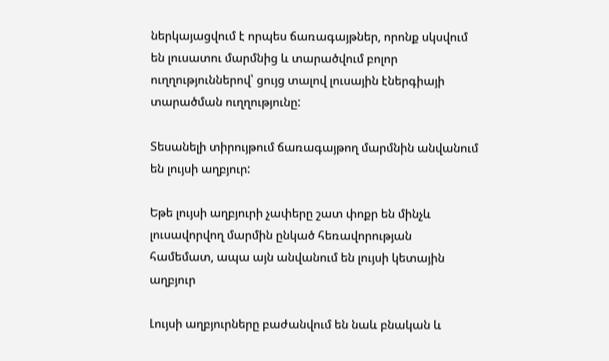ներկայացվում է որպես ճառագայթներ, որոնք սկսվում են լուսատու մարմնից և տարածվում բոլոր ուղղություններով՝ ցույց տալով լուսային էներգիայի տարածման ուղղությունը:

Տեսանելի տիրույթում ճառագայթող մարմնին անվանում են լույսի աղբյուր:

Եթե լույսի աղբյուրի չափերը շատ փոքր են մինչև լուսավորվող մարմին ընկած հեռավորության համեմատ, ապա այն անվանում են լույսի կետային աղբյուր

Լույսի աղբյուրները բաժանվում են նաև բնական և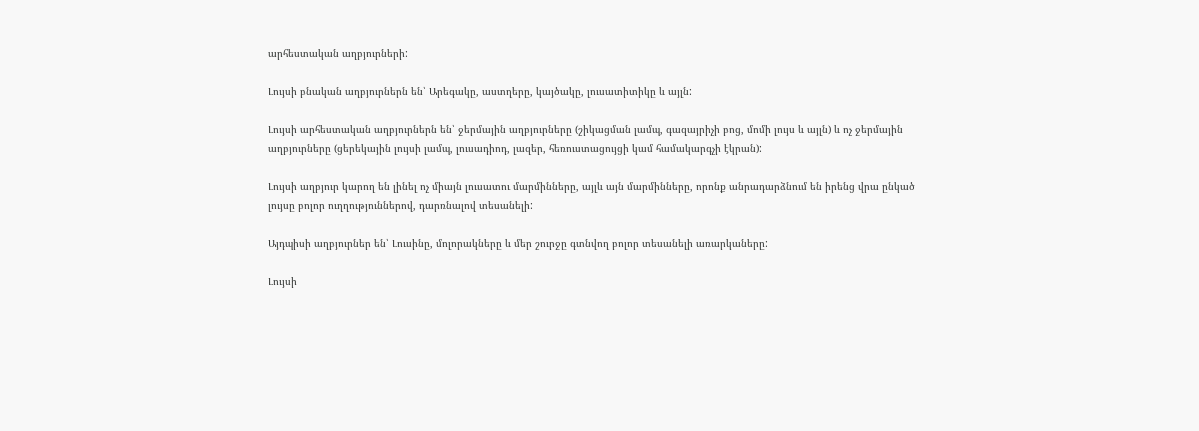արհեստական աղբյուրների:

Լույսի բնական աղբյուրներն են՝ Արեգակը, աստղերը, կայծակը, լուսատիտիկը և այլն:

Լույսի արհեստական աղբյուրներն են՝ ջերմային աղբյուրները (շիկացման լամպ, գազայրիչի բոց, մոմի լույս և այլն) և ոչ ջերմային աղբյուրները (ցերեկային լույսի լամպ, լուսադիոդ, լազեր, հեռուստացույցի կամ համակարգչի էկրան):

Լույսի աղբյուր կարող են լինել ոչ միայն լուսատու մարմինները, այլև այն մարմինները, որոնք անրադարձնում են իրենց վրա ընկած լույսը բոլոր ուղղություններով, դարռնալով տեսանելի:

Այդպիսի աղբյուրներ են՝ Լուսինը, մոլորակները և մեր շուրջը գտնվող բոլոր տեսանելի առարկաները:

Լույսի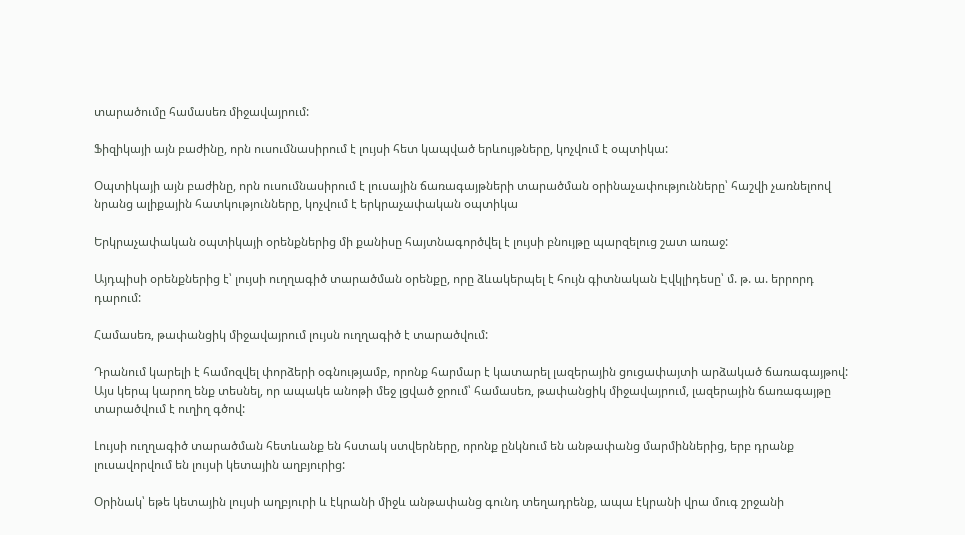տարածումը համասեռ միջավայրում:

Ֆիզիկայի այն բաժինը, որն ուսումնասիրում է լույսի հետ կապված երևույթները, կոչվում է օպտիկա:

Օպտիկայի այն բաժինը, որն ուսումնասիրում է լուսային ճառագայթների տարածման օրինաչափությունները՝ հաշվի չառնելոով նրանց ալիքային հատկությունները, կոչվում է երկրաչափական օպտիկա

Երկրաչափական օպտիկայի օրենքներից մի քանիսը հայտնագործվել է լույսի բնույթը պարզելուց շատ առաջ:

Այդպիսի օրենքներից է՝ լույսի ուղղագիծ տարածման օրենքը, որը ձևակերպել է հույն գիտնական Էվկլիդեսը՝ մ. թ. ա. երրորդ դարում:

Համասեռ, թափանցիկ միջավայրում լույսն ուղղագիծ է տարածվում:

Դրանում կարելի է համոզվել փորձերի օգնությամբ, որոնք հարմար է կատարել լազերային ցուցափայտի արձակած ճառագայթով: Այս կերպ կարող ենք տեսնել, որ ապակե անոթի մեջ լցված ջրում՝ համասեռ, թափանցիկ միջավայրում, լազերային ճառագայթը տարածվում է ուղիղ գծով:

Լույսի ուղղագիծ տարածման հետևանք են հստակ ստվերները, որոնք ընկնում են անթափանց մարմիններից, երբ դրանք լուսավորվում են լույսի կետային աղբյուրից:

Օրինակ՝ եթե կետային լույսի աղբյուրի և էկրանի միջև անթափանց գունդ տեղադրենք, ապա էկրանի վրա մուգ շրջանի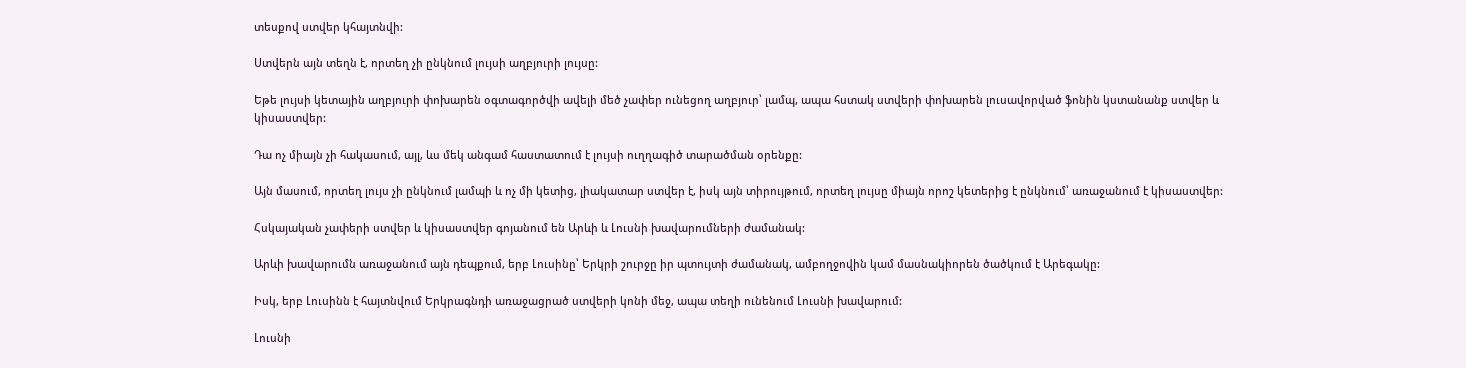տեսքով ստվեր կհայտնվի:

Ստվերն այն տեղն է, որտեղ չի ընկնում լույսի աղբյուրի լույսը:

Եթե լույսի կետային աղբյուրի փոխարեն օգտագործվի ավելի մեծ չափեր ունեցող աղբյուր՝ լամպ, ապա հստակ ստվերի փոխարեն լուսավորված ֆոնին կստանանք ստվեր և կիսաստվեր:

Դա ոչ միայն չի հակասում, այլ, ևս մեկ անգամ հաստատում է լույսի ուղղագիծ տարածման օրենքը:

Այն մասում, որտեղ լույս չի ընկնում լամպի և ոչ մի կետից, լիակատար ստվեր է, իսկ այն տիրույթում, որտեղ լույսը միայն որոշ կետերից է ընկնում՝ առաջանում է կիսաստվեր:

Հսկայական չափերի ստվեր և կիսաստվեր գոյանում են Արևի և Լուսնի խավարումների ժամանակ:

Արևի խավարումն առաջանում այն դեպքում, երբ Լուսինը՝ Երկրի շուրջը իր պտույտի ժամանակ, ամբողջովին կամ մասնակիորեն ծածկում է Արեգակը:

Իսկ, երբ Լուսինն է հայտնվում Երկրագնդի առաջացրած ստվերի կոնի մեջ, ապա տեղի ունենում Լուսնի խավարում:

Լուսնի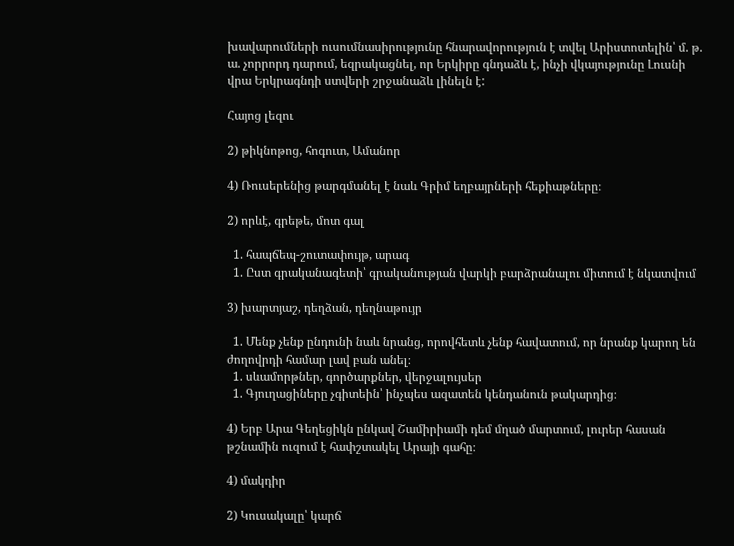խավարումների ուսումնասիրությունը հնարավորություն է տվել Արիստոտելին՝ մ. թ. ա. չորրորդ դարում, եզրակացնել, որ Երկիրը գնդաձև է, ինչի վկայությունը Լուսնի վրա Երկրագնդի ստվերի շրջանաձև լինելն է:

Հայոց լեզու

2) թիկնոթոց, հոգուտ, Ամանոր

4) Ռուսերենից թարգմանել է նաև Գրիմ եղբայրների հեքիաթները։

2) որևէ, գրեթե, մոտ գալ

  1. հապճեպ-շուտափույթ, արագ
  1. Ըստ գրականագետի՝ գրականության վարկի բարձրանալու միտում է նկատվում

3) խարտյաշ, դեղձան, դեղնաթույր

  1. Մենք չենք ընդունի նաև նրանց, որովհետև չենք հավատում, որ նրանք կարող են ժողովրդի համար լավ բան անել։
  1. սևամորթներ, գործարքներ, վերջալույսեր
  1. Գյուղացիները չգիտեին՝ ինչպես ազատեն կենդանուն թակարդից։

4) Երբ Արա Գեղեցիկն ընկավ Շամիրիամի դեմ մղած մարտում, լուրեր հասան թշնամին ուզում է հափշտակել Արայի գահը։

4) մակդիր

2) Կուսակալը՝ կարճ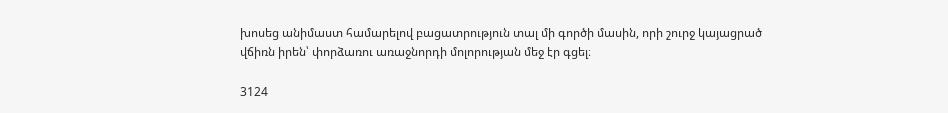խոսեց անիմաստ համարելով բացատրություն տալ մի գործի մասին, որի շուրջ կայացրած վճիռն իրեն՝ փորձառու առաջնորդի մոլորության մեջ էր գցել։

3124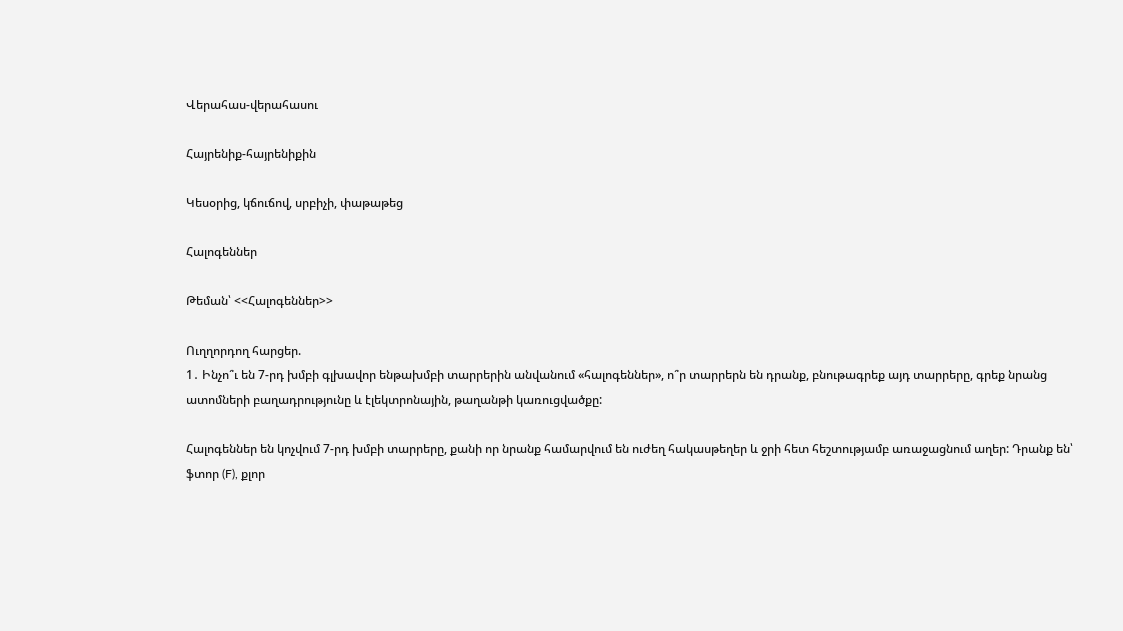Վերահաս-վերահասու

Հայրենիք-հայրենիքին

Կեսօրից, կճուճով, սրբիչի, փաթաթեց

Հալոգեններ

Թեման՝ <<Հալոգեններ>>

Ուղղորդող հարցեր.
1․ Ինչո՞ւ են 7-րդ խմբի գլխավոր ենթախմբի տարրերին անվանում «հալոգեններ», ո՞ր տարրերն են դրանք, բնութագրեք այդ տարրերը, գրեք նրանց ատոմների բաղադրությունը և էլեկտրոնային, թաղանթի կառուցվածքը:

Հալոգեններ են կոչվում 7-րդ խմբի տարրերը, քանի որ նրանք համարվում են ուժեղ հակասթեղեր և ջրի հետ հեշտությամբ առաջացնում աղեր: Դրանք են՝ ֆտոր (F), քլոր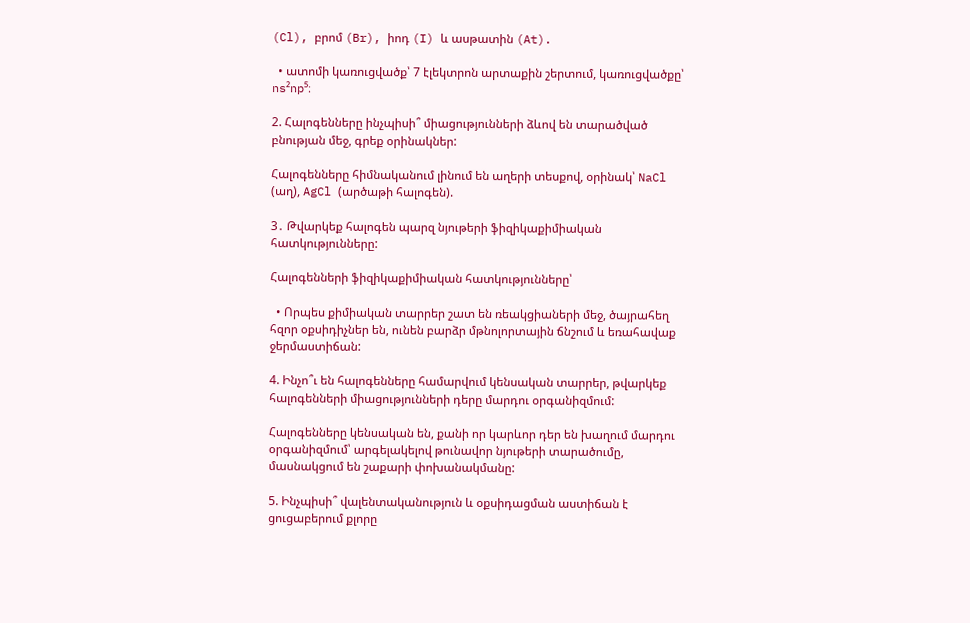(Cl), բրոմ (Br), իոդ (I) և ասթատին (At).

  • ատոմի կառուցվածք՝ 7 էլեկտրոն արտաքին շերտում, կառուցվածքը՝ ns²np⁵։

2. Հալոգենները ինչպիսի՞ միացությունների ձևով են տարածված բնության մեջ, գրեք օրինակներ:

Հալոգենները հիմնականում լինում են աղերի տեսքով, օրինակ՝ NaCl (աղ), AgCl (արծաթի հալոգեն).

3․ Թվարկեք հալոգեն պարզ նյութերի ֆիզիկաքիմիական հատկությունները:

Հալոգենների ֆիզիկաքիմիական հատկությունները՝

  • Որպես քիմիական տարրեր շատ են ռեակցիաների մեջ, ծայրահեղ հզոր օքսիդիչներ են, ունեն բարձր մթնոլորտային ճնշում և եռահավաք ջերմաստիճան:

4. Ինչո՞ւ են հալոգենները համարվում կենսական տարրեր, թվարկեք հալոգենների միացությունների դերը մարդու օրգանիզմում:

Հալոգենները կենսական են, քանի որ կարևոր դեր են խաղում մարդու օրգանիզմում՝ արգելակելով թունավոր նյութերի տարածումը, մասնակցում են շաքարի փոխանակմանը:

5. Ինչպիսի՞ վալենտականություն և օքսիդացման աստիճան է ցուցաբերում քլորը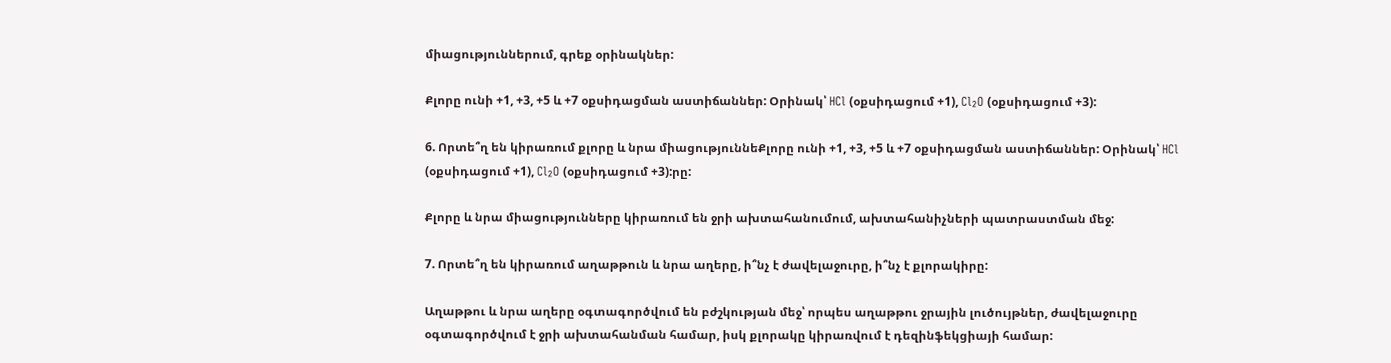միացություններում, գրեք օրինակներ:

Քլորը ունի +1, +3, +5 և +7 օքսիդացման աստիճաններ: Օրինակ՝ HCl (օքսիդացում +1), Cl₂O (օքսիդացում +3):

6. Որտե՞ղ են կիրառում քլորը և նրա միացություննեՔլորը ունի +1, +3, +5 և +7 օքսիդացման աստիճաններ: Օրինակ՝ HCl (օքսիդացում +1), Cl₂O (օքսիդացում +3):րը:

Քլորը և նրա միացությունները կիրառում են ջրի ախտահանումում, ախտահանիչների պատրաստման մեջ:

7. Որտե՞ղ են կիրառում աղաթթուն և նրա աղերը, ի՞նչ է ժավելաջուրը, ի՞նչ է քլորակիրը:

Աղաթթու և նրա աղերը օգտագործվում են բժշկության մեջ՝ որպես աղաթթու ջրային լուծույթներ, ժավելաջուրը օգտագործվում է ջրի ախտահանման համար, իսկ քլորակը կիրառվում է դեզինֆեկցիայի համար: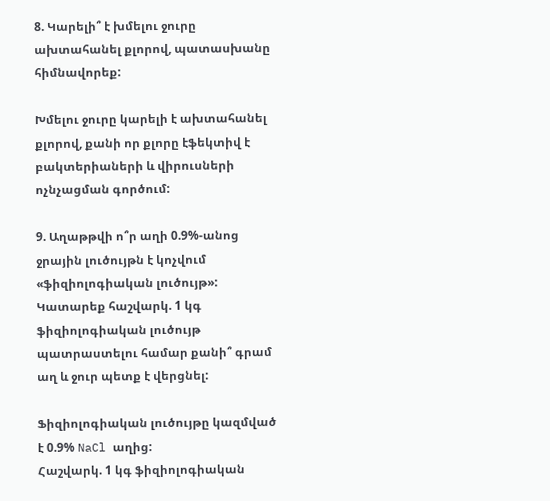8. Կարելի՞ է խմելու ջուրը ախտահանել քլորով, պատասխանը հիմնավորեք:

Խմելու ջուրը կարելի է ախտահանել քլորով, քանի որ քլորը էֆեկտիվ է բակտերիաների և վիրուսների ոչնչացման գործում:

9. Աղաթթվի ո՞ր աղի 0.9%-անոց ջրային լուծույթն է կոչվում «ֆիզիոլոգիական լուծույթ»: Կատարեք հաշվարկ. 1 կգ ֆիզիոլոգիական լուծույթ պատրաստելու համար քանի՞ գրամ աղ և ջուր պետք է վերցնել:

Ֆիզիոլոգիական լուծույթը կազմված է 0.9% NaCl աղից:
Հաշվարկ. 1 կգ ֆիզիոլոգիական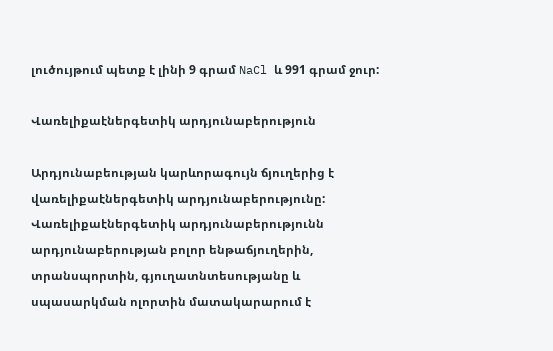լուծույթում պետք է լինի 9 գրամ NaCl և 991 գրամ ջուր:

Վառելիքաէներգետիկ արդյունաբերություն

Արդյունաբեության կարևորագույն ճյուղերից է վառելիքաէներգետիկ արդյունաբերությունը: Վառելիքաէներգետիկ արդյունաբերությունն արդյունաբերության բոլոր ենթաճյուղերին, տրանսպորտին, գյուղատնտեսությանը և սպասարկման ոլորտին մատակարարում է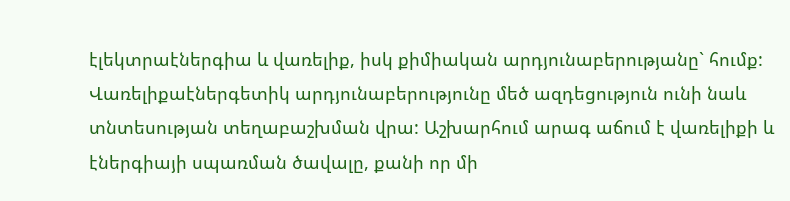էլեկտրաէներգիա և վառելիք, իսկ քիմիական արդյունաբերությանը` հումք:  Վառելիքաէներգետիկ արդյունաբերությունը մեծ ազդեցություն ունի նաև տնտեսության տեղաբաշխման վրա: Աշխարհում արագ աճում է վառելիքի և էներգիայի սպառման ծավալը, քանի որ մի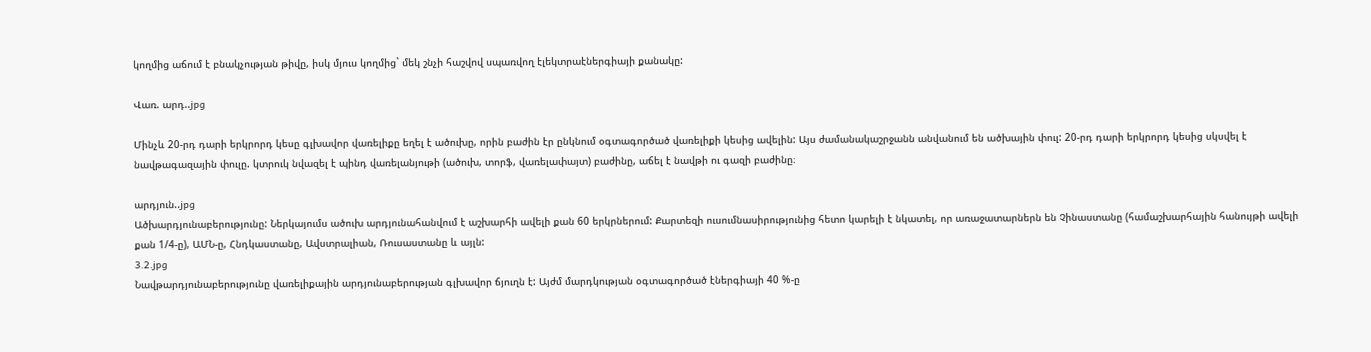կողմից աճում է բնակչության թիվը, իսկ մյուս կողմից` մեկ շնչի հաշվով սպառվող էլեկտրաէներգիայի քանակը:

Վառ. արդ..jpg

Մինչև 20-րդ դարի երկրորդ կեսը գլխավոր վառելիքը եղել է ածուխը, որին բաժին էր ընկնում օգտագործած վառելիքի կեսից ավելին: Այս ժամանակաշրջանն անվանում են ածխային փուլ: 20-րդ դարի երկրորդ կեսից սկսվել է նավթագազային փուլը. կտրուկ նվազել է պինդ վառելանյութի (ածուխ, տորֆ, վառելափայտ) բաժինը, աճել է նավթի ու գազի բաժինը։

արդյուն..jpg
Ածխարդյունաբերությունը: Ներկայումս ածուխ արդյունահանվում է աշխարհի ավելի քան 60 երկրներում: Քարտեզի ուսումնասիրությունից հետո կարելի է նկատել, որ առաջատարներն են Չինաստանը (համաշխարհային հանույթի ավելի քան 1/4-ը), ԱՄՆ-ը, Հնդկաստանը, Ավստրալիան, Ռուսաստանը և այլն:
3.2.jpg
Նավթարդյունաբերությունը վառելիքային արդյունաբերության գլխավոր ճյուղն է: Այժմ մարդկության օգտագործած էներգիայի 40 %-ը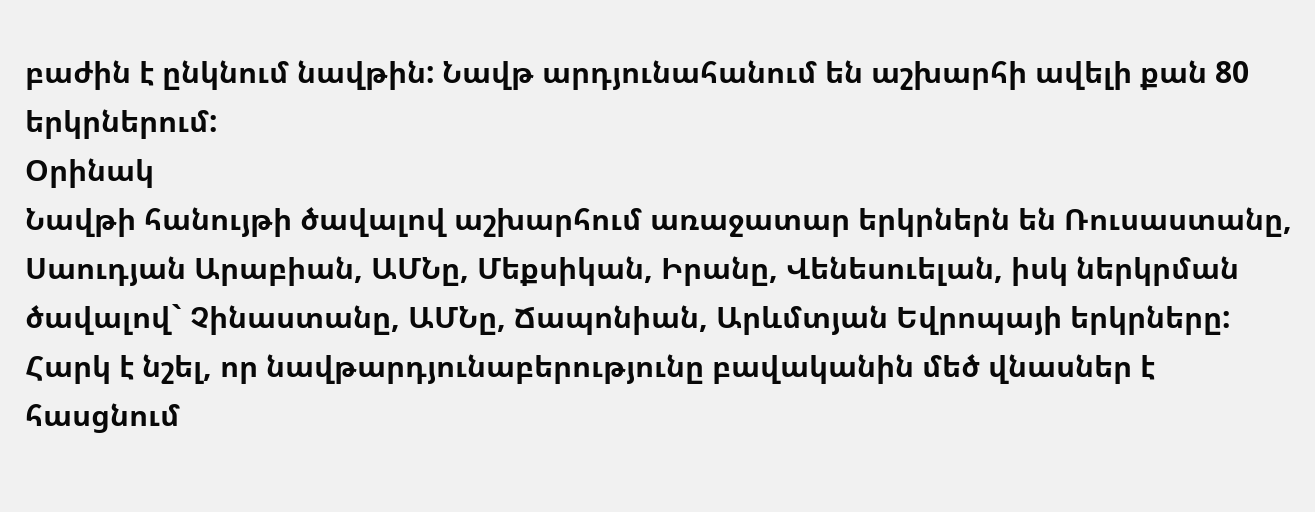բաժին է ընկնում նավթին: Նավթ արդյունահանում են աշխարհի ավելի քան 80 երկրներում:
Օրինակ
Նավթի հանույթի ծավալով աշխարհում առաջատար երկրներն են Ռուսաստանը, Սաուդյան Արաբիան, ԱՄՆը, Մեքսիկան, Իրանը, Վենեսուելան, իսկ ներկրման ծավալով` Չինաստանը, ԱՄՆը, Ճապոնիան, Արևմտյան Եվրոպայի երկրները:
Հարկ է նշել, որ նավթարդյունաբերությունը բավականին մեծ վնասներ է հասցնում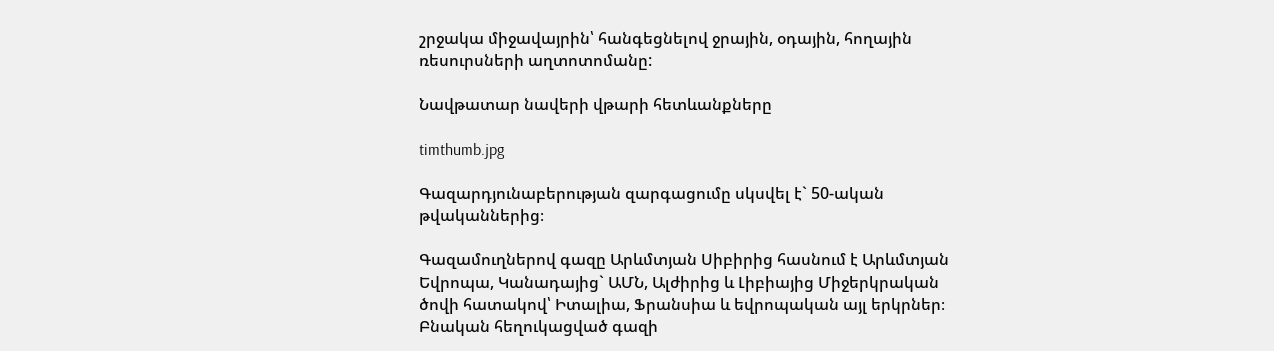շրջակա միջավայրին՝ հանգեցնելով ջրային, օդային, հողային ռեսուրսների աղտոտոմանը:

Նավթատար նավերի վթարի հետևանքները

timthumb.jpg

Գազարդյունաբերության զարգացումը սկսվել է` 50-ական թվականներից։

Գազամուղներով գազը Արևմտյան Սիբիրից հասնում է Արևմտյան Եվրոպա, Կանադայից` ԱՄՆ, Ալժիրից և Լիբիայից Միջերկրական ծովի հատակով՝ Իտալիա, Ֆրանսիա և եվրոպական այլ երկրներ։ Բնական հեղուկացված գազի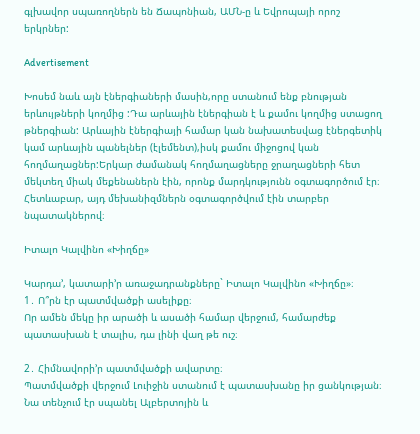գլխավոր սպառողներն են Ճապոնիան, ԱՄՆ-ը և Եվրոպայի որոշ երկրներ:

Advertisement

Խոսեմ նաև այն էներգիաների մասին,որը ստանում ենք բնության երևույթների կողմից :Դա արևային էներգիան է և քամու կողմից ստացող թներգիան: Արևային էներգիայի համար կան նախատեսվաց էներգետիկ կամ արևային պանելներ (էլեմենտ),իսկ քամու միջոցով կան հողմաղացներ:Երկար ժամանակ հողմաղացները ջրաղացների հետ մեկտեղ միակ մեքենաներն էին, որոնք մարդկությունն օգտագործում էր։ Հետևաբար, այդ մեխանիզմներն օգտագործվում էին տարբեր նպատակներով։

Իտալո Կալվինո «Խիղճը»

Կարդա’, կատարի’ր առաջադրանքները` Իտալո Կալվինո «Խիղճը»։
1․ Ո՞րն էր պատմվածքի ասելիքը։
Որ ամեն մեկը իր արածի և ասածի համար վերջում, համարժեք պատասխան է տալիս, դա լինի վաղ թե ուշ։

2․ Հիմնավորի’ր պատմվածքի ավարտը։
Պատմվածքի վերջում Լուիջին ստանում է պատասխանը իր ցանկության։ Նա տենչում էր սպանել Ալբերտոյին և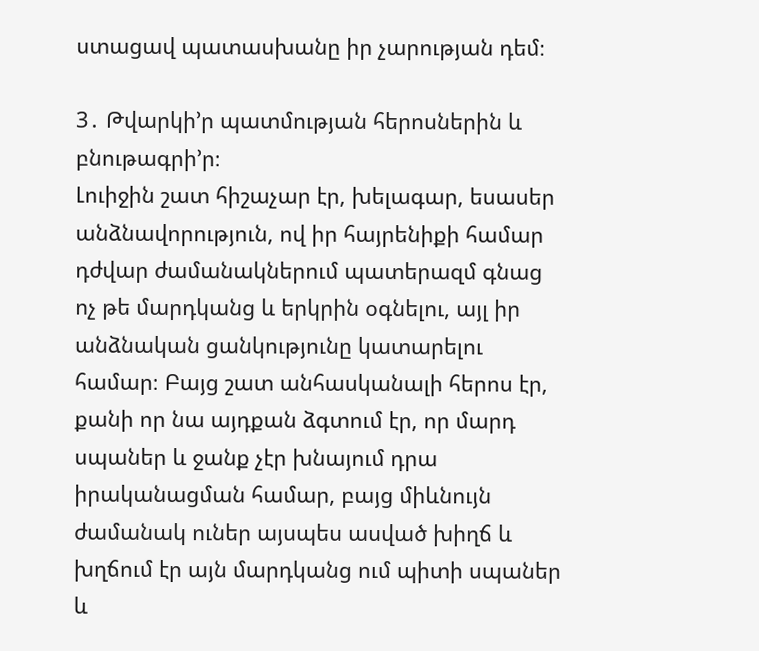ստացավ պատասխանը իր չարության դեմ։

3․ Թվարկի’ր պատմության հերոսներին և բնութագրի’ր։
Լուիջին շատ հիշաչար էր, խելագար, եսասեր անձնավորություն, ով իր հայրենիքի համար դժվար ժամանակներում պատերազմ գնաց ոչ թե մարդկանց և երկրին օգնելու, այլ իր անձնական ցանկությունը կատարելու համար։ Բայց շատ անհասկանալի հերոս էր, քանի որ նա այդքան ձգտում էր, որ մարդ սպաներ և ջանք չէր խնայում դրա իրականացման համար, բայց միևնույն ժամանակ ուներ այսպես ասված խիղճ և խղճում էր այն մարդկանց ում պիտի սպաներ և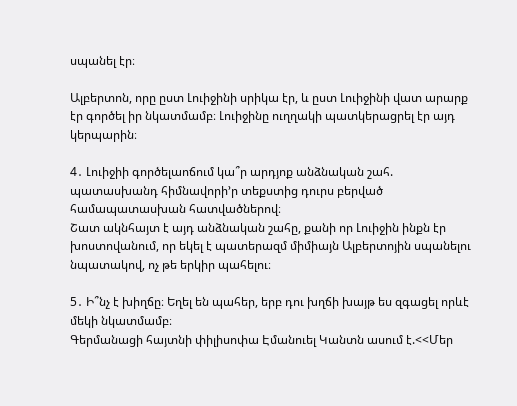սպանել էր։

Ալբերտոն, որը ըստ Լուիջինի սրիկա էր, և ըստ Լուիջինի վատ արարք էր գործել իր նկատմամբ։ Լուիջինը ուղղակի պատկերացրել էր այդ կերպարին։

4․ Լուիջիի գործելաոճում կա՞ր արդյոք անձնական շահ. պատասխանդ հիմնավորի’ր տեքստից դուրս բերված համապատասխան հատվածներով։
Շատ ակնհայտ է այդ անձնական շահը, քանի որ Լուիջին ինքն էր խոստովանում, որ եկել է պատերազմ միմիայն Ալբերտոյին սպանելու նպատակով, ոչ թե երկիր պահելու։

5․ Ի՞նչ է խիղճը։ Եղել են պահեր, երբ դու խղճի խայթ ես զգացել որևէ մեկի նկատմամբ։
Գերմանացի հայտնի փիլիսոփա Էմանուել Կանտն ասում է.<<Մեր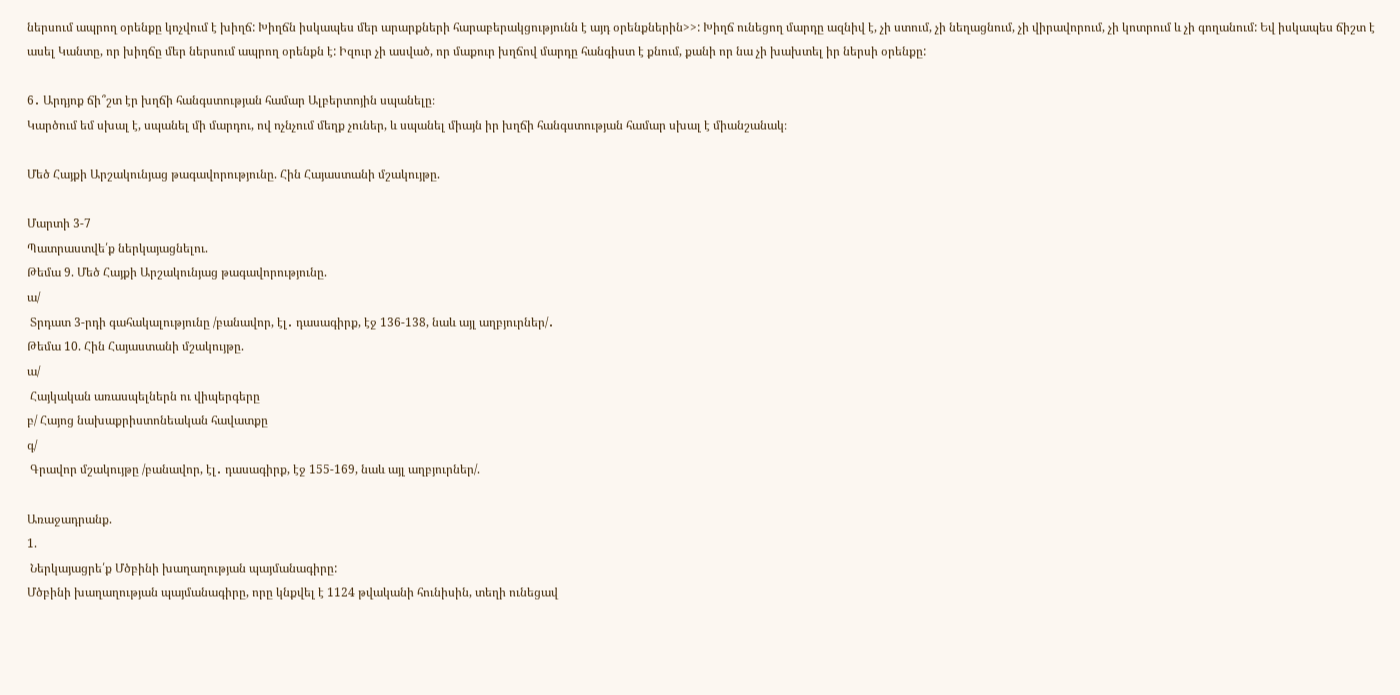ներսում ապրող օրենքը կոչվում է խիղճ: Խիղճն իսկապես մեր արարքների հարաբերակցությունն է այդ օրենքներին>>: Խիղճ ունեցող մարդը ազնիվ է, չի ստում, չի նեղացնում, չի վիրավորում, չի կոտրում և չի գողանում: Եվ իսկապես ճիշտ է ասել Կանտը, որ խիղճը մեր ներսում ապրող օրենքն է: Իզուր չի ասված, որ մաքուր խղճով մարդը հանգիստ է քնում, քանի որ նա չի խախտել իր ներսի օրենքը:

6․ Արդյոք ճի՞շտ էր խղճի հանգստության համար Ալբերտոյին սպանելը։
Կարծում եմ սխալ է, սպանել մի մարդու, ով ոչնչում մեղք չուներ, և սպանել միայն իր խղճի հանգստության համար սխալ է միանշանակ։

Մեծ Հայքի Արշակունյաց թագավորությունը. Հին Հայաստանի մշակույթը.

Մարտի 3-7
Պատրաստվե՛ք ներկայացնելու.
Թեմա 9. Մեծ Հայքի Արշակունյաց թագավորությունը.
ա/
 Տրդատ 3-րդի գահակալությունը /բանավոր, էլ․ դասագիրք, էջ 136-138, նաև այլ աղբյուրներ/․
Թեմա 10. Հին Հայաստանի մշակույթը.
ա/
 Հայկական առասպելներն ու վիպերգերը
բ/ Հայոց նախաքրիստոնեական հավատքը
գ/
 Գրավոր մշակույթը /բանավոր, էլ․ դասագիրք, էջ 155-169, նաև այլ աղբյուրներ/.

Առաջադրանք.
1.
 Ներկայացրե՛ք Մծբինի խաղաղության պայմանագիրը:
Մծբինի խաղաղության պայմանագիրը, որը կնքվել է 1124 թվականի հունիսին, տեղի ունեցավ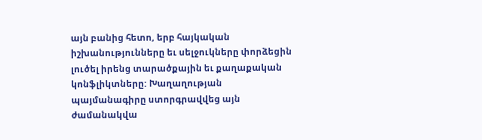այն բանից հետո, երբ հայկական իշխանությունները եւ սելջուկները փորձեցին լուծել իրենց տարածքային եւ քաղաքական կոնֆլիկտները: Խաղաղության պայմանագիրը ստորգրավվեց այն ժամանակվա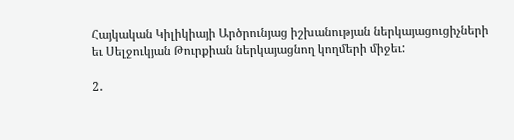Հայկական Կիլիկիայի Արծրունյաց իշխանության ներկայացուցիչների եւ Սելջուկյան Թուրքիան ներկայացնող կողմերի միջեւ:

2․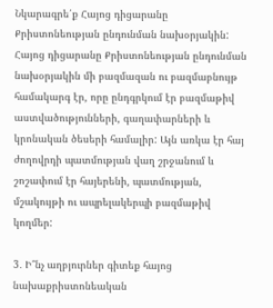Նկարագրե՛ք Հայոց դիցարանը Քրիստոնեության ընդունման նախօրյակին:
Հայոց դիցարանը Քրիստոնեության ընդունման նախօրյակին մի բազմազան ու բազմաբնույթ համակարգ էր, որը ընդգրկում էր բազմաթիվ աստվածությունների, գաղափարների և կրոնական ծեսերի համալիր: Այն առկա էր հայ ժողովրդի պատմության վաղ շրջանում և շոշափում էր հայերենի, պատմության, մշակույթի ու ապրելակերպի բազմաթիվ կողմեր:

3․ Ի՞նչ աղբյուրներ գիտեք հայոց նախաքրիստոնեական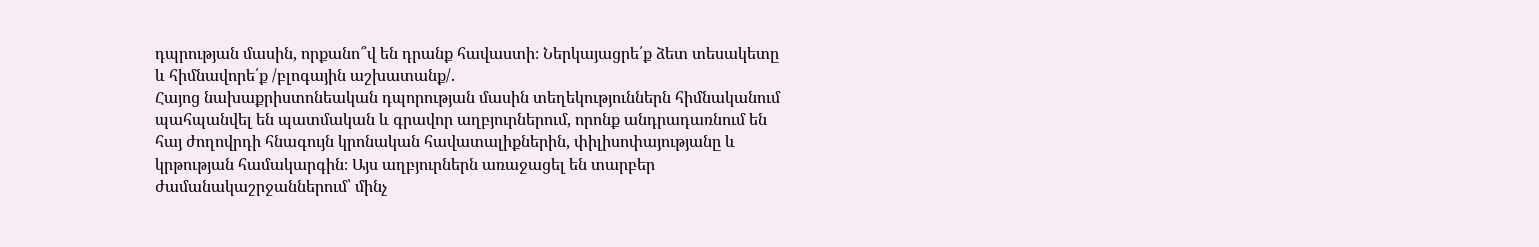դպրության մասին, որքանո՞վ են դրանք հավաստի։ Ներկայացրե՛ք ձետ տեսակետը և հիմնավորե՛ք /բլոգային աշխատանք/.
Հայոց նախաքրիստոնեական դպորության մասին տեղեկություններն հիմնականում պահպանվել են պատմական և գրավոր աղբյուրներում, որոնք անդրադառնում են հայ ժողովրդի հնագույն կրոնական հավատալիքներին, փիլիսոփայությանը և կրթության համակարգին։ Այս աղբյուրներն առաջացել են տարբեր ժամանակաշրջաններում՝ մինչ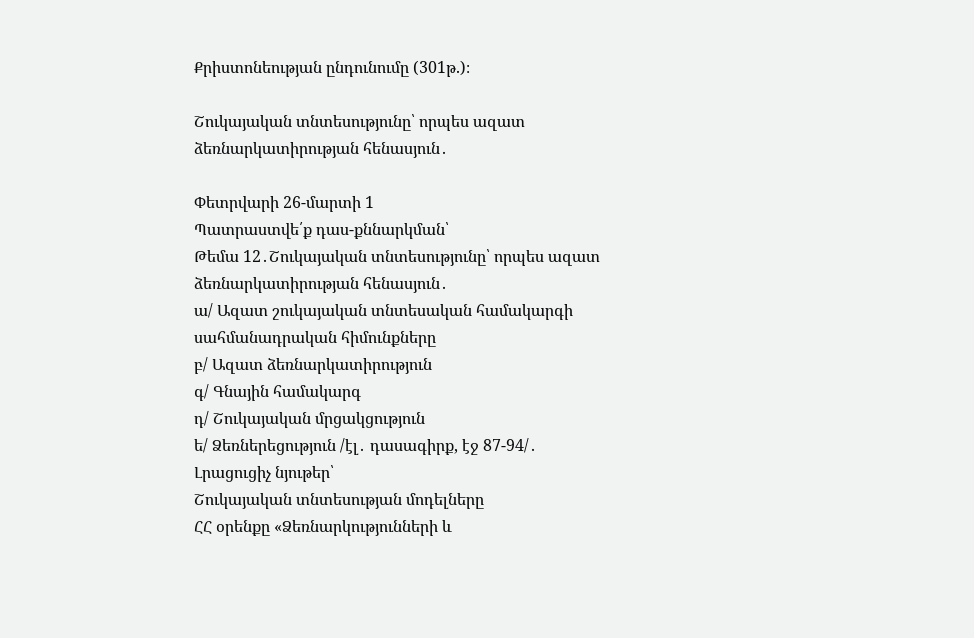Քրիստոնեության ընդունումը (301թ.)։

Շուկայական տնտեսությունը՝ որպես ազատ ձեռնարկատիրության հենասյուն․

Փետրվարի 26-մարտի 1
Պատրաստվե՛ք դաս-քննարկման՝
Թեմա 12․Շուկայական տնտեսությունը՝ որպես ազատ ձեռնարկատիրության հենասյուն․
ա/ Ազատ շուկայական տնտեսական համակարգի սահմանադրական հիմունքները
բ/ Ազատ ձեռնարկատիրություն
գ/ Գնային համակարգ
դ/ Շուկայական մրցակցություն
ե/ Ձեռներեցություն /էլ․ դասագիրք, էջ 87-94/․
Լրացուցիչ նյութեր՝
Շուկայական տնտեսության մոդելները
ՀՀ օրենքը «Ձեռնարկությունների և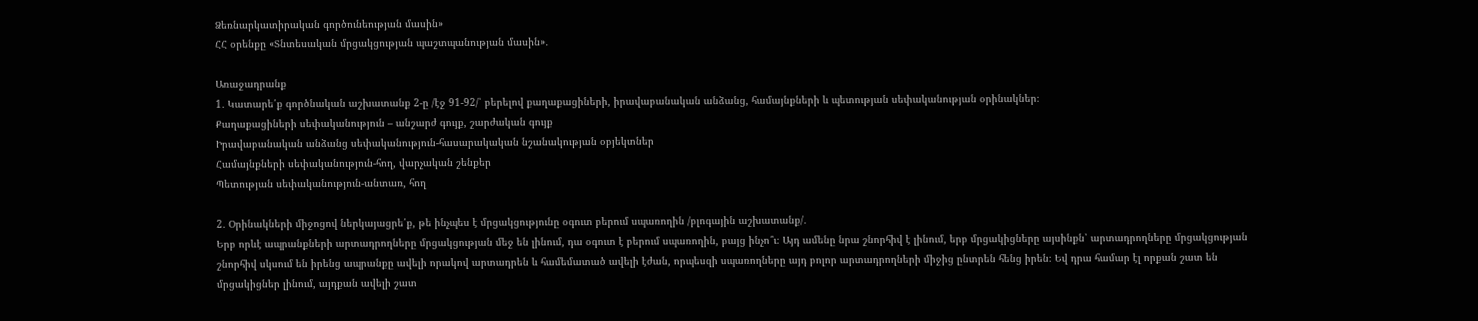Ձեռնարկատիրական գործունեության մասին»
ՀՀ օրենքը «Տնտեսական մրցակցության պաշտպանության մասին»․

Առաջադրանք
1․ Կատարե՛ք գործնական աշխատանք 2-ը /էջ 91-92/՝ բերելով քաղաքացիների, իրավաբանական անձանց, համայնքների և պետության սեփականության օրինակներ։
Քաղաքացիների սեփականություն – անշարժ գույք, շարժական գույք
Իրավաբանական անձանց սեփականություն-հասարակական նշանակության օբյեկտներ
Համայնքների սեփականություն-հող, վարչական շենքեր
Պետության սեփականություն-անտառ, հող

2․ Օրինակների միջոցով ներկայացրե՛ք, թե ինչպես է մրցակցությունը օգուտ բերում սպառողին /բլոգային աշխատանք/․
Երբ որևէ ապրանքների արտադրողները մրցակցության մեջ են լինում, դա օգուտ է բերում սպառողին, բայց ինչո՞ւ։ Այդ ամենը նրա շնորհիվ է լինում, երբ մրցակիցները այսինքն՝ արտադրողները մրցակցության շնորհիվ սկսում են իրենց ապրանքը ավելի որակով արտադրեն և համեմատած ավելի էժան, որպեսզի սպառողները այդ բոլոր արտադրողների միջից ընտրեն հենց իրեն։ Եվ դրա համար էլ որքան շատ են մրցակիցներ լինում, այդքան ավելի շատ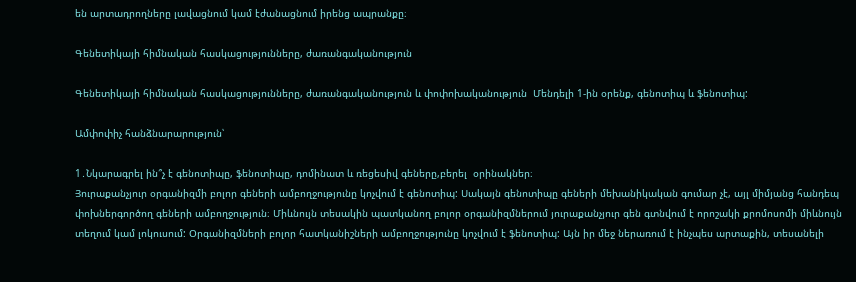են արտադրողները լավացնում կամ էժանացնում իրենց ապրանքը։

Գենետիկայի հիմնական հասկացությունները, ժառանգականություն

Գենետիկայի հիմնական հասկացությունները, ժառանգականություն և փոփոխականություն  Մենդելի 1-ին օրենք, գենոտիպ և ֆենոտիպ:

Ամփոփիչ հանձնարարություն՝

1․Նկարագրել ին՞չ է գենոտիպը, ֆենոտիպը, դոմինատ և ռեցեսիվ գեները,բերել  օրինակներ։
Յուրաքանչյուր օրգանիզմի բոլոր գեների ամբողջությունը կոչվում է գենոտիպ: Սակայն գենոտիպը գեների մեխանիկական գումար չէ, այլ միմյանց հանդեպ փոխներգործող գեների ամբողջություն։ Միևնույն տեսակին պատկանող բոլոր օրգանիզմներում յուրաքանչյուր գեն գտնվում է որոշակի քրոմոսոմի միևնույն տեղում կամ լոկուսում: Օրգանիզմների բոլոր հատկանիշների ամբողջությունը կոչվում է ֆենոտիպ: Այն իր մեջ ներառում է ինչպես արտաքին, տեսանելի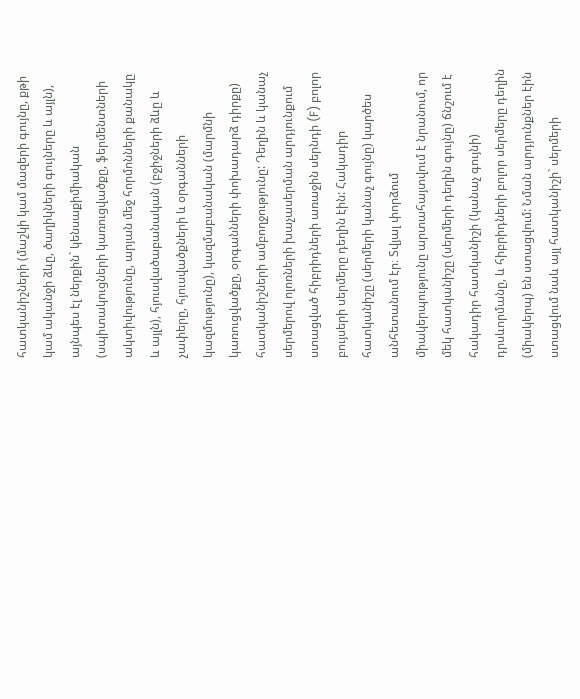հատկանիշների (մաշկի կամ մազերի գույնը, քթի կամ ականջի ձևը, ծաղիկների գույները և այլն), այնպես էլ ներքին` կենսաքիմիական (սպիտակուցների կառուցվածքը, ֆերմենտների ակտիվությունը, արյան մեջ հորմոնների քանակը և այլն), հյուսվածաբանական (բջիջների ձևը և չափերը, հյուսվածքների և օրգանների կազմությունը), կազմաբանական (մարմնի կառուցվածքը, օրգանների փոխադարձ դիրքը) հատկանիշների ամբողջությունը: Դեղին և կանաչ սերմերով ոլոռների խաչասերման արդյունքում ստացված հիբրիդների առաջին սերնդի (F) բոլոր բույսերի սերմերը դեղին էին: Հակադիր հատկանիշը (սերմերի կանաչ գույնը) կարծես անհետանում էր։ Տվյալ փորձում միակերպությունը արտահայտվում է նրանում, որ մեկ հատկանիշը (սերմերի դեղին գույնը) ճնշում է հակադիր հատկանիշի (կանաչ գույնի) դրսևորմանը, և հիբրիդների բոլոր սերմերը դեղին (միակերպ) են ստացվում: Նման արդյունքներ էին ստացվում նաև այլ հատկանիշի` սերմերի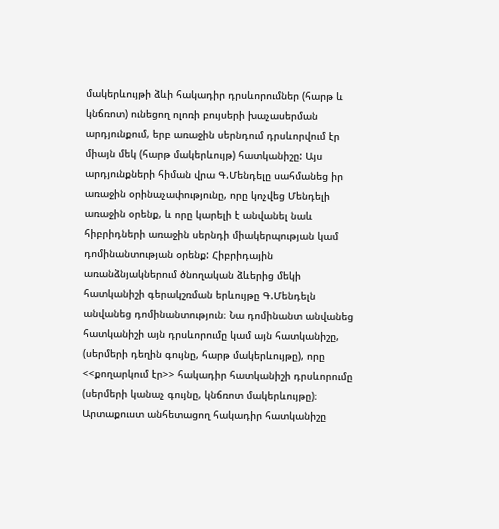մակերևույթի ձևի հակադիր դրսևորումներ (հարթ և կնճռոտ) ունեցող ոլոռի բույսերի խաչասերման արդյունքում, երբ առաջին սերնդում դրսևորվում էր միայն մեկ (հարթ մակերևույթ) հատկանիշը: Այս արդյունքների հիման վրա Գ.Մենդելը սահմանեց իր առաջին օրինաչափությունը, որը կոչվեց Մենդելի առաջին օրենք, և որը կարելի է անվանել նաև հիբրիդների առաջին սերնդի միակերպության կամ դոմինանտության օրենք: Հիբրիդային առանձնյակներում ծնողական ձևերից մեկի հատկանիշի գերակշռման երևույթը Գ.Մենդելն անվանեց դոմինանտություն։ Նա դոմինանտ անվանեց հատկանիշի այն դրսևորումը կամ այն հատկանիշը, (սերմերի դեղին գույնը, հարթ մակերևույթը), որը <<քողարկում էր>> հակադիր հատկանիշի դրսևորումը (սերմերի կանաչ գույնը, կնճռոտ մակերևույթը)։ Արտաքուստ անհետացող հակադիր հատկանիշը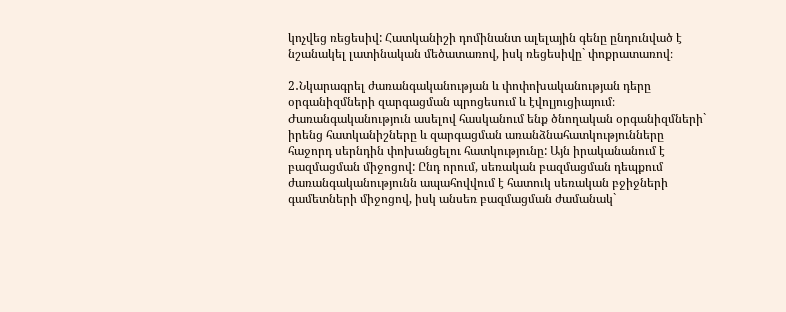կոչվեց ռեցեսիվ: Հատկանիշի դոմինանտ ալելային գենը ընդունված է նշանակել լատինական մեծատառով, իսկ ռեցեսիվը` փոքրատառով։

2․Նկարագրել ժառանգականության և փոփոխականության դերը օրգանիզմների զարգացման պրոցեսում և էվոլյուցիայում։
Ժառանգականություն ասելով հասկանում ենք ծնողական օրգանիզմների` իրենց հատկանիշները և զարգացման առանձնահատկությունները հաջորդ սերնդին փոխանցելու հատկությունը: Այն իրականանում է բազմացման միջոցով: Ընդ որում, սեռական բազմացման դեպքում ժառանգականությունն ապահովվում է հատուկ սեռական բջիջների գամետների միջոցով, իսկ անսեռ բազմացման ժամանակ`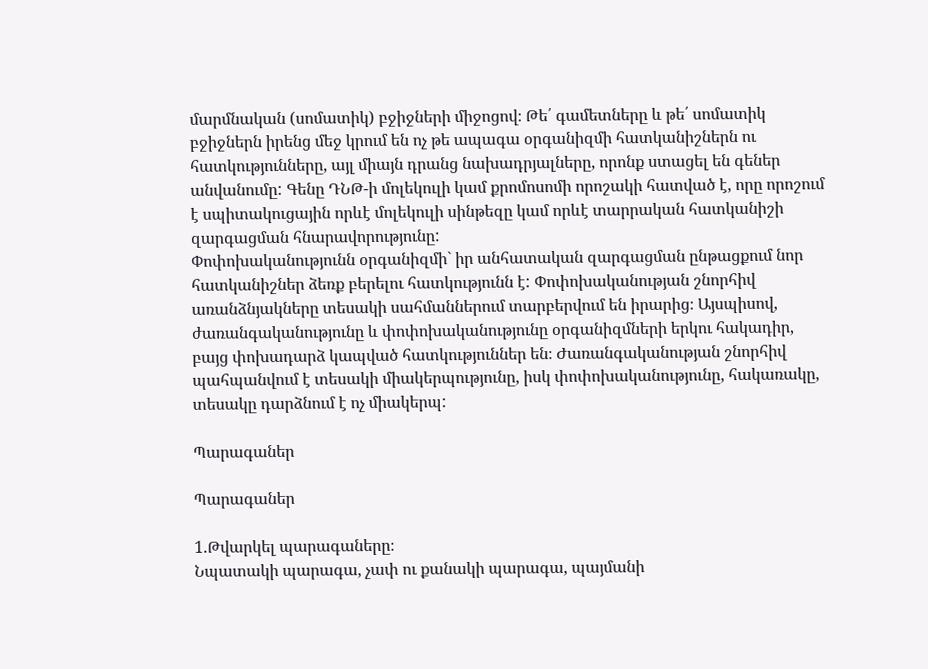մարմնական (սոմատիկ) բջիջների միջոցով։ Թե՛ գամետները և թե՛ սոմատիկ բջիջներն իրենց մեջ կրում են ոչ թե ապագա օրգանիզմի հատկանիշներն ու հատկությունները, այլ միայն դրանց նախադրյալները, որոնք ստացել են գեներ անվանումը: Գենը ԴՆԹ-ի մոլեկուլի կամ քրոմոսոմի որոշակի հատված է, որը որոշում է սպիտակուցային որևէ մոլեկուլի սինթեզը կամ որևէ տարրական հատկանիշի զարգացման հնարավորությունը:
Փոփոխականությունն օրգանիզմի` իր անհատական զարգացման ընթացքում նոր հատկանիշներ ձեռք բերելու հատկությունն է: Փոփոխականության շնորհիվ առանձնյակները տեսակի սահմաններում տարբերվում են իրարից։ Այսպիսով, ժառանգականությունը և փոփոխականությունը օրգանիզմների երկու հակադիր, բայց փոխադարձ կապված հատկություններ են։ Ժառանգականության շնորհիվ պահպանվում է տեսակի միակերպությունը, իսկ փոփոխականությունը, հակառակը, տեսակը դարձնում է ոչ միակերպ:

Պարագաներ

Պարագաներ

1.Թվարկել պարագաները։
Նպատակի պարագա, չափ ու քանակի պարագա, պայմանի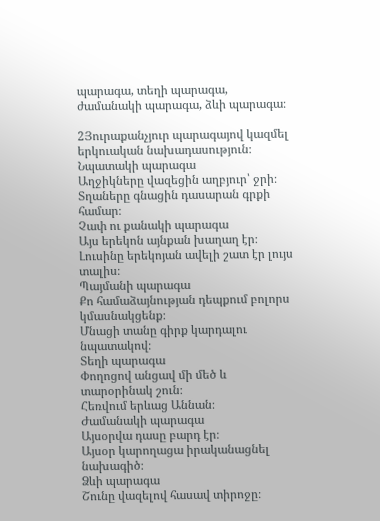պարագա, տեղի պարագա, ժամանակի պարագա, ձևի պարագա։

2Յուրաքանչյուր պարագայով կազմել երկուական նախադասություն։
Նպատակի պարագա
Աղջիկները վազեցին աղբյուր՝ ջրի։
Տղաները գնացին դասարան գրքի համար։
Չափ ու քանակի պարագա
Այս երեկոն այնքան խաղաղ էր։
Լուսինը երեկոյան ավելի շատ էր լույս տալիս։
Պայմանի պարագա
Քո համաձայնության դեպքում բոլորս կմասնակցենք։
Մնացի տանը գիրք կարդալու նպատակով։
Տեղի պարագա
Փողոցով անցավ մի մեծ և տարօրինակ շուն։
Հեռվում երևաց Աննան։
Ժամանակի պարագա
Այսօրվա դասը բարդ էր։
Այսօր կարողացա իրականացնել նախագիծ։
Ձևի պարագա
Շունը վազելով հասավ տիրոջը։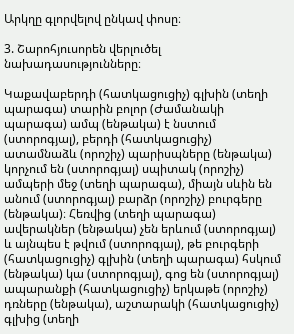Արկղը գլորվելով ընկավ փոսը։

3. Շարոհյուսորեն վերլուծել նախադասությունները։

Կաքավաբերդի (հատկացուցիչ) գլխին (տեղի պարագա) տարին բոլոր (Ժամանակի պարագա) ամպ (ենթակա) է նստում (ստորոգյալ), բերդի (հատկացուցիչ) ատամնաձև (որոշիչ) պարիսպները (ենթակա) կորչում են (ստորոգյալ) սպիտակ (որոշիչ) ամպերի մեջ (տեղի պարագա), միայն սևին են անում (ստորոգյալ) բարձր (որոշիչ) բուրգերը (ենթակա)։ Հեռվից (տեղի պարագա) ավերակներ (ենթակա) չեն երևում (ստորոգյալ) և այնպես է թվում (ստորոգյալ), թե բուրգերի (հատկացուցիչ) գլխին (տեղի պարագա) հսկում (ենթակա) կա (ստորոգյալ), գոց են (ստորոգյալ) ապարանքի (հատկացուցիչ) երկաթե (որոշիչ) դռները (ենթակա), աշտարակի (հատկացուցիչ) գլխից (տեղի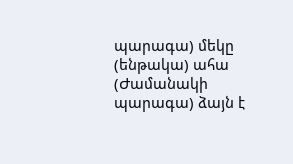պարագա) մեկը (ենթակա) ահա (Ժամանակի պարագա) ձայն է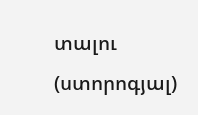տալու (ստորոգյալ)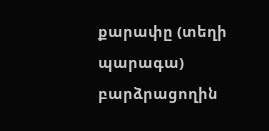քարափը (տեղի պարագա) բարձրացողին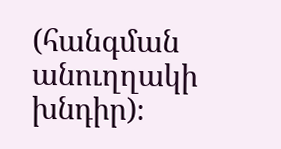(հանգման անուղղակի խնդիր)։